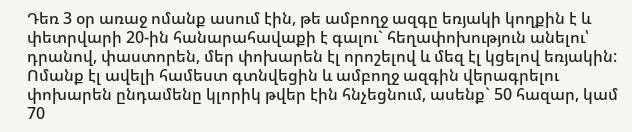Դեռ 3 օր առաջ ոմանք ասում էին, թե ամբողջ ազգը եռյակի կողքին է և փետրվարի 20-ին հանարահավաքի է գալու` հեղափոխություն անելու՝ դրանով, փաստորեն, մեր փոխարեն էլ որոշելով և մեզ էլ կցելով եռյակին: Ոմանք էլ ավելի համեստ գտնվեցին և ամբողջ ազգին վերագրելու փոխարեն ընդամենը կլորիկ թվեր էին հնչեցնում, ասենք` 50 հազար, կամ 70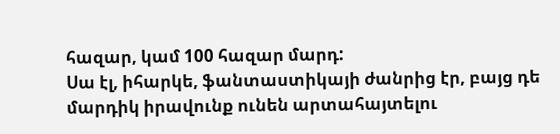հազար, կամ 100 հազար մարդ:
Սա էլ, իհարկե, ֆանտաստիկայի ժանրից էր, բայց դե մարդիկ իրավունք ունեն արտահայտելու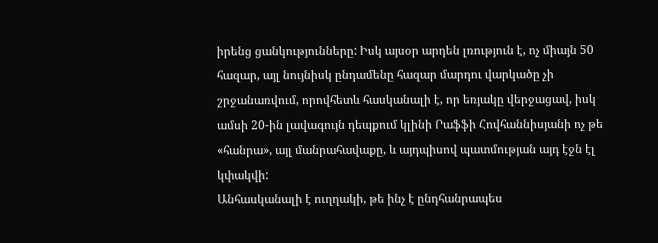իրենց ցանկությունները: Իսկ այսօր արդեն լռություն է, ոչ միայն 50 հազար, այլ նույնիսկ ընդամենը հազար մարդու վարկածը չի շրջանառվում, որովհետև հասկանալի է, որ եռյակը վերջացավ, իսկ ամսի 20-ին լավագույն դեպքում կլինի Րաֆֆի Հովհաննիսյանի ոչ թե «հանրա», այլ մանրահավաքը, և այդպիսով պատմության այդ էջն էլ կփակվի:
Անհասկանալի է ուղղակի, թե ինչ է ընդհանրապես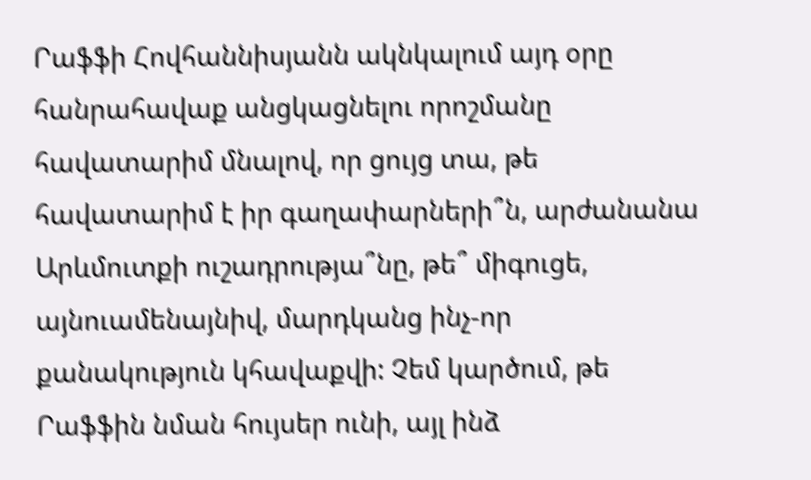Րաֆֆի Հովհաննիսյանն ակնկալում այդ օրը հանրահավաք անցկացնելու որոշմանը հավատարիմ մնալով, որ ցույց տա, թե հավատարիմ է իր գաղափարների՞ն, արժանանա Արևմուտքի ուշադրությա՞նը, թե՞ միգուցե, այնուամենայնիվ, մարդկանց ինչ-որ քանակություն կհավաքվի: Չեմ կարծում, թե Րաֆֆին նման հույսեր ունի, այլ ինձ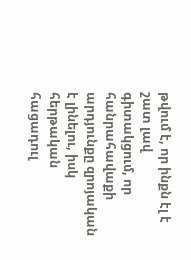թվում է, որ ինքն էլ է շատ լավ գիտակցում, որ հանրահավաքի արդյունքը զրոյական է լինելու, իսկ հերթական հացադուլ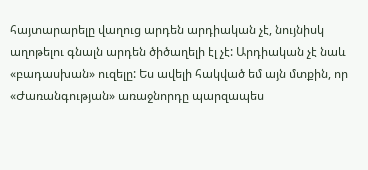հայտարարելը վաղուց արդեն արդիական չէ, նույնիսկ աղոթելու գնալն արդեն ծիծաղելի էլ չէ: Արդիական չէ նաև «բադասխան» ուզելը: Ես ավելի հակված եմ այն մտքին, որ «Ժառանգության» առաջնորդը պարզապես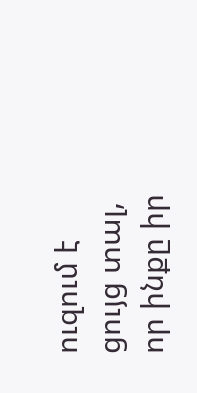ուզում է ցույց տալ, որ ինքը իր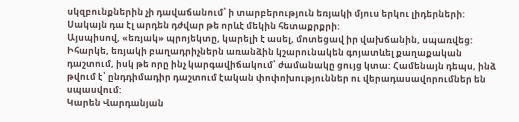սկզբունքներին չի դավաճանում՝ ի տարբերություն եռյակի մյուս երկու լիդերների: Սակայն դա էլ արդեն դժվար թե որևէ մեկին հետաքրքրի:
Այսպիսով, «եռյակ» պրոյեկտը, կարելի է ասել, մոտեցավ իր վախճանին, սպառվեց: Իհարկե, եռյակի բաղադրիչներն առանձին կշարունակեն գոյատևել քաղաքական դաշտում, իսկ թե որը ինչ կարգավիճակում՝ ժամանակը ցույց կտա: Համենայն դեպս, ինձ թվում է՝ ընդդիմադիր դաշտում էական փոփոխություններ ու վերադասավորումներ են սպասվում:
Կարեն Վարդանյան